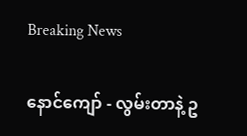Breaking News

နောင်ကျော် - လွမ်းတာနဲ့ ဥ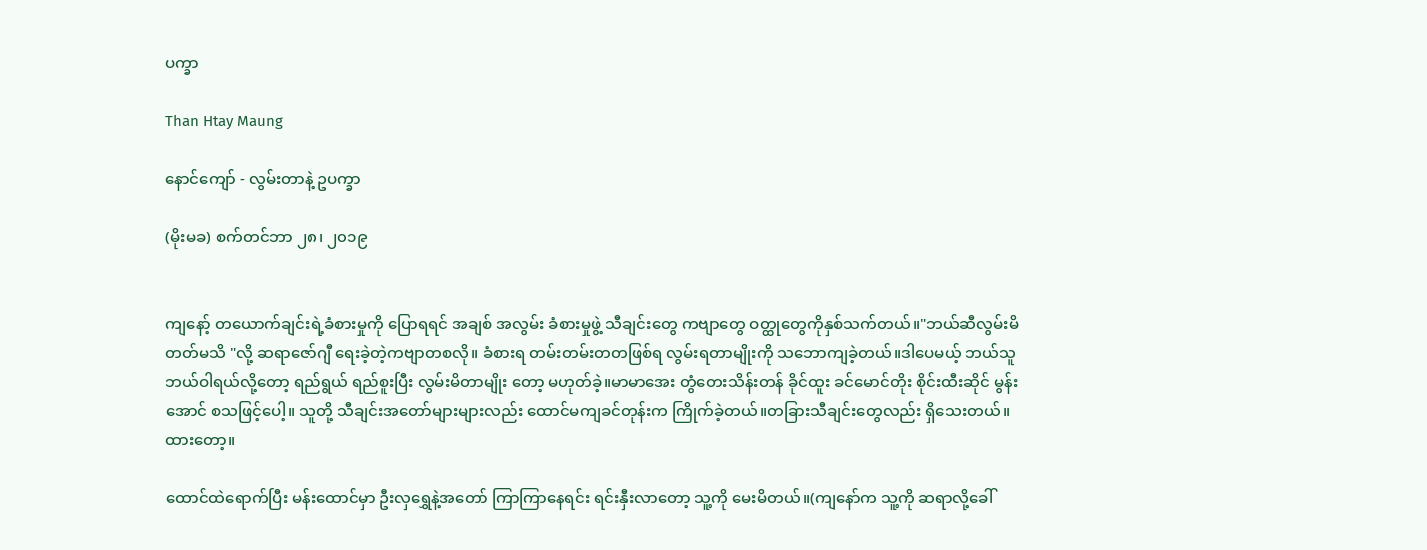ပက္ခာ

Than Htay Maung

နောင်ကျော် - လွမ်းတာနဲ့ ဥပက္ခာ

(မိုးမခ) စက်တင်ဘာ ၂၈၊ ၂၀၁၉


ကျနော့် တယောက်ချင်းရဲ့ခံစားမှုကို ပြောရရင် အချစ် အလွမ်း ခံစားမှုဖွဲ့ သီချင်းတွေ ကဗျာတွေ ဝတ္ထုတွေကိုနှစ်သက်တယ်။"ဘယ်ဆီလွမ်းမိ တတ်မသိ "လို့ ဆရာဇော်ဂျီ ရေးခဲ့တဲ့ကဗျာတစလို။ ခံစားရ တမ်းတမ်းတတဖြစ်ရ လွမ်းရတာမျိုးကို သဘောကျခဲ့တယ်။ဒါပေမယ့် ဘယ်သူဘယ်ဝါရယ်လို့တော့ ရည်ရွယ် ရည်စူးပြီး လွမ်းမိတာမျိုး တော့ မဟုတ်ခဲ့။မာမာအေး တွံတေးသိန်းတန် ခိုင်ထူး ခင်မောင်တိုး စိုင်းထီးဆိုင် မွန်းအောင် စသဖြင့်ပေါ့။ သူတို့ သီချင်းအတော်များများလည်း ထောင်မကျခင်တုန်းက ကြိုက်ခဲ့တယ်။တခြားသီချင်းတွေလည်း ရှိသေးတယ်။ ထားတော့။

ထောင်ထဲရောက်ပြီး မန်းထောင်မှာ ဦးလှရွှေနဲ့အတော် ကြာကြာနေရင်း ရင်းနှီးလာတော့ သူ့ကို မေးမိတယ်။(ကျနော်က သူ့ကို ဆရာလို့ခေါ်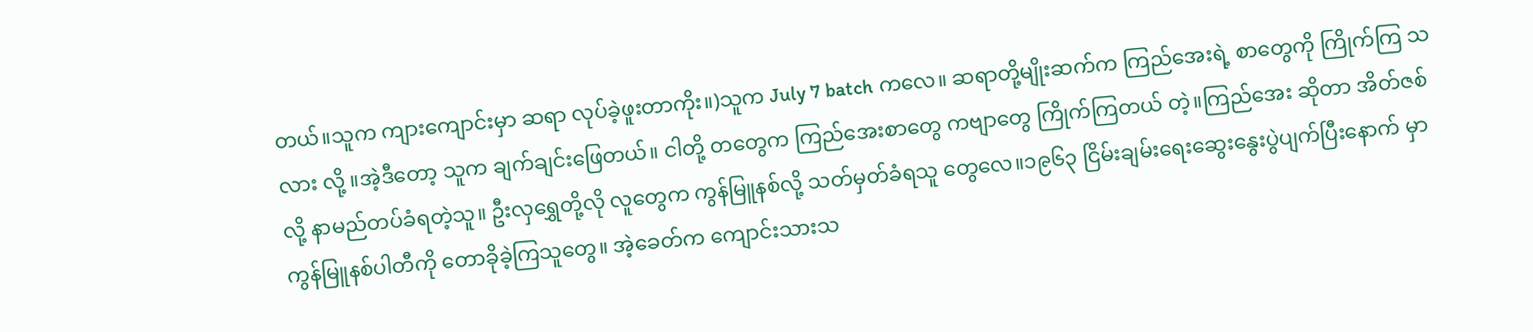တယ်။သူက ကျားကျောင်းမှာ ဆရာ လုပ်ခဲ့ဖူးတာကိုး။)သူက July 7 batch ကလေ။ ဆရာတို့မျိုးဆက်က ကြည်အေးရဲ့ စာတွေကို ကြိုက်ကြ သလား လို့ ။အဲ့ဒီတော့ သူက ချက်ချင်းဖြေတယ်။ ငါတို့ တတွေက ကြည်အေးစာတွေ ကဗျာတွေ ကြိုက်ကြတယ် တဲ့။ကြည်အေး ဆိုတာ အိတ်ဇစ်လို့ နာမည်တပ်ခံရတဲ့သူ။ ဦးလှရွှေတို့လို လူတွေက ကွန်မြူနစ်လို့ သတ်မှတ်ခံရသူ တွေလေ။၁၉၆၃ ငြိမ်းချမ်းရေးဆွေးနွေးပွဲပျက်ပြီးနောက် မှာ ကွန်မြူနစ်ပါတီကို တောခိုခဲ့ကြသူတွေ။ အဲ့ခေတ်က ကျောင်းသားသ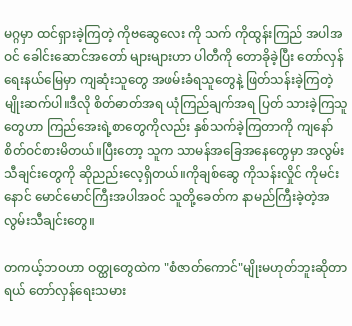မဂ္ဂမှာ ထင်ရှားခဲ့ကြတဲ့ ကိုဗဆွေလေး ကို သက် ကိုထွန်းကြည် အပါအဝင် ခေါင်းဆောင်အတော် များများဟာ ပါတီကို တောခိုခဲ့ပြီး တော်လှန်ရေးနယ်မြေမှာ ကျဆုံးသူတွေ အဖမ်းခံရသူတွေနဲ့ ဖြတ်သန်းခဲ့ကြတဲ့ မျိုးဆက်ပါ။ဒီလို စိတ်ဓာတ်အရ ယုံကြည်ချက်အရ ပြတ် သားခဲ့ကြသူတွေဟာ ကြည်အေးရဲ့စာတွေကိုလည်း နှစ်သက်ခဲ့ကြတာကို ကျနော် စိတ်ဝင်စားမိတယ်။ပြီးတော့ သူက သာမန်အခြေအနေတွေမှာ အလွမ်းသီချင်းတွေကို ဆိုညည်းလေ့ရှိတယ်။ကိုချစ်ဆွေ ကိုသန်းလှိုင် ကိုမင်းနောင် မောင်မောင်ကြီးအပါအဝင် သူတို့ခေတ်က နာမည်ကြီးခဲ့တဲ့အလွမ်းသီချင်းတွေ။

တကယ့်ဘဝဟာ ဝတ္ထုတွေထဲက "စံဇာတ်ကောင်"မျိုးမဟုတ်ဘူးဆိုတာရယ် တော်လှန်ရေးသမား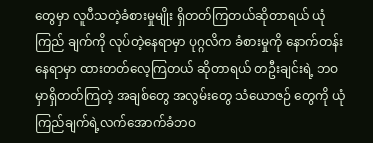တွေမှာ လူပီသတဲ့ခံစားမှုမျိုး ရှိတတ်ကြတယ်ဆိုတာရယ် ယုံကြည် ချက်ကို လုပ်တဲ့နေရာမှာ ပုဂ္ဂလိက ခံစားမှုကို နောက်တန်း နေရာမှာ ထားတတ်လေ့ကြတယ် ဆိုတာရယ် တဦးချင်းရဲ့ ဘဝမှာရှိတတ်ကြတဲ့ အချစ်တွေ အလွမ်းတွေ သံယောဇဉ် တွေကို ယုံကြည်ချက်ရဲ့လက်အောက်ခံဘဝ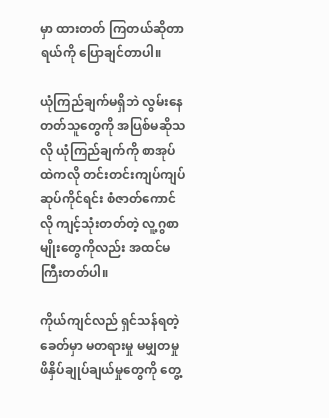မှာ ထားတတ် ကြတယ်ဆိုတာရယ်ကို ပြောချင်တာပါ။

ယုံကြည်ချက်မရှိဘဲ လွမ်းနေတတ်သူတွေကို အပြစ်မဆိုသလို ယုံကြည်ချက်ကို စာအုပ်ထဲကလို တင်းတင်းကျပ်ကျပ်ဆုပ်ကိုင်ရင်း စံဇာတ်ကောင်လို ကျင့်သုံးတတ်တဲ့ လူ့ဂွစာမျိုးတွေကိုလည်း အထင်မကြီးတတ်ပါ။

ကိုယ်ကျင်လည် ရှင်သန်ရတဲ့ခေတ်မှာ မတရားမှု မမျှတမှု ဖိနှိပ်ချုပ်ချယ်မှုတွေကို တွေ့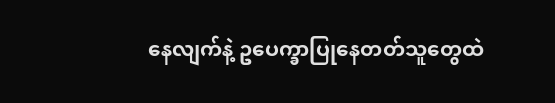နေလျက်နဲ့ ဥပေက္ခာပြုနေတတ်သူတွေထဲ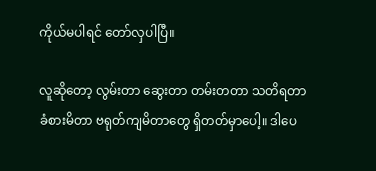ကိုယ်မပါရင် တော်လှပါပြီ။

လူဆိုတော့ လွမ်းတာ ဆွေးတာ တမ်းတတာ သတိရတာ ခံစားမိတာ ဗရုတ်ကျမိတာတွေ ရှိတတ်မှာပေါ့။ ဒါပေ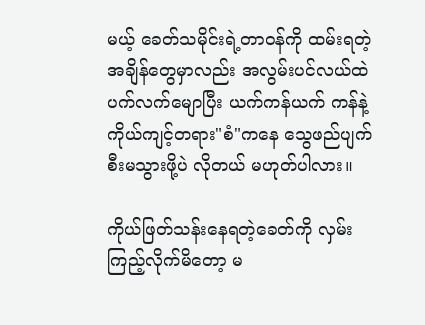မယ့် ခေတ်သမိုင်းရဲ့တာဝန်ကို ထမ်းရတဲ့အချိန်တွေမှာလည်း အလွမ်းပင်လယ်ထဲ ပက်လက်မျောပြီး ယက်ကန်ယက် ကန်နဲ့ ကိုယ်ကျင့်တရား"စံ"ကနေ သွေဖည်ပျက်စီးမသွားဖို့ပဲ လိုတယ် မဟုတ်ပါလား။

ကိုယ်ဖြတ်သန်းနေရတဲ့ခေတ်ကို လှမ်းကြည့်လိုက်မိတော့ မ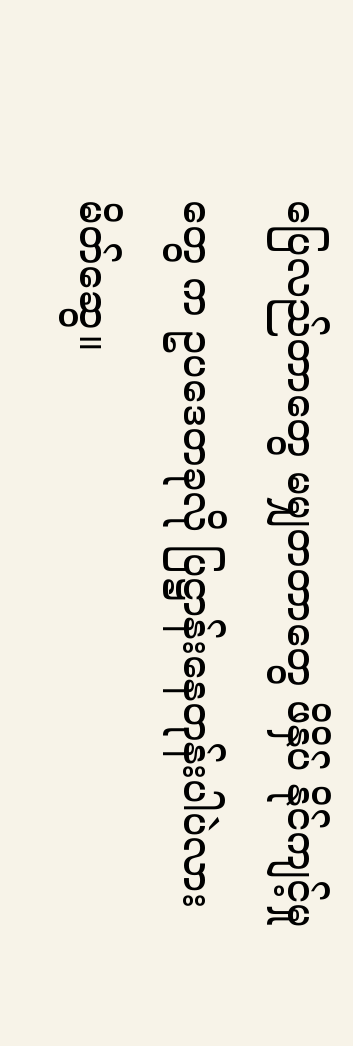ပြေလည်တာတွေ မမျှတတာတွေ ဖိနှိပ် နိုင်ကျင့်မှုတွေ က ဥပဒေတခုလို ပြဋ္ဌာန်းနေတုန်းပါပဲလား မိတ်ဆွေ။